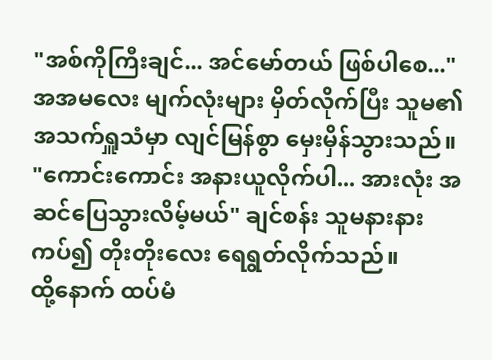"အစ်ကိုကြီးချင်... အင်မော်တယ် ဖြစ်ပါစေ..."
အအမလေး မျက်လုံးများ မှိတ်လိုက်ပြီး သူမ၏ အသက်ရှူသံမှာ လျင်မြန်စွာ မှေးမှိန်သွားသည်။
"ကောင်းကောင်း အနားယူလိုက်ပါ... အားလုံး အဆင်ပြေသွားလိမ့်မယ်" ချင်စန်း သူမနားနားကပ်၍ တိုးတိုးလေး ရေရွတ်လိုက်သည်။
ထို့နောက် ထပ်မံ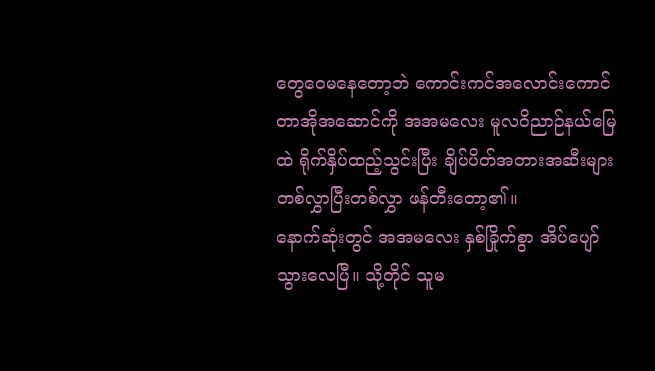တွေဝေမနေတော့ဘဲ ကောင်းကင်အလောင်းကောင် တာအိုအဆောင်ကို အအမလေး မူလဝိညာဉ်နယ်မြေထဲ ရိုက်နှိပ်ထည့်သွင်းပြီး ချိပ်ပိတ်အတားအဆီးများ တစ်လွှာပြီးတစ်လွှာ ဖန်တီးတော့၏။
နောက်ဆုံးတွင် အအမလေး နှစ်ခြိုက်စွာ အိပ်ပျော်သွားလေပြီ။ သို့တိုင် သူမ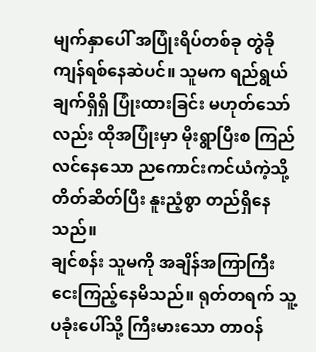မျက်နှာပေါ် အပြုံးရိပ်တစ်ခု တွဲခိုကျန်ရစ်နေဆဲပင်။ သူမက ရည်ရွယ်ချက်ရှိရှိ ပြုံးထားခြင်း မဟုတ်သော်လည်း ထိုအပြုံးမှာ မိုးရွာပြီးစ ကြည်လင်နေသော ညကောင်းကင်ယံကဲ့သို့ တိတ်ဆိတ်ပြီး နူးညံ့စွာ တည်ရှိနေသည်။
ချင်စန်း သူမကို အချိန်အကြာကြီး ငေးကြည့်နေမိသည်။ ရုတ်တရက် သူ့ပခုံးပေါ်သို့ ကြီးမားသော တာဝန်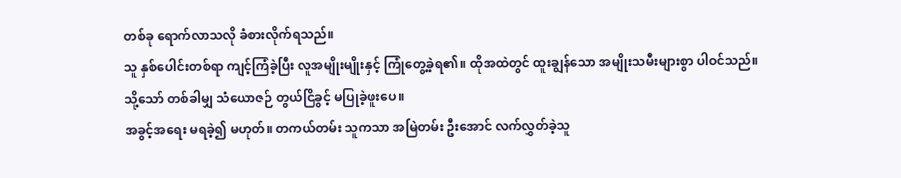တစ်ခု ရောက်လာသလို ခံစားလိုက်ရသည်။
သူ နှစ်ပေါင်းတစ်ရာ ကျင့်ကြံခဲ့ပြီး လူအမျိုးမျိုးနှင့် ကြုံတွေ့ခဲ့ရ၏။ ထိုအထဲတွင် ထူးချွန်သော အမျိုးသမီးများစွာ ပါဝင်သည်။ သို့သော် တစ်ခါမျှ သံယောဇဉ် တွယ်ငြိခွင့် မပြုခဲ့ဖူးပေ။
အခွင့်အရေး မရခဲ့၍ မဟုတ်။ တကယ်တမ်း သူကသာ အမြဲတမ်း ဦးအောင် လက်လွှတ်ခဲ့သူ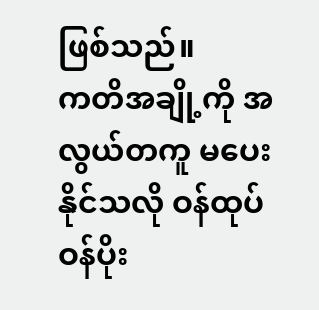ဖြစ်သည်။
ကတိအချို့ကို အလွယ်တကူ မပေးနိုင်သလို ဝန်ထုပ်ဝန်ပိုး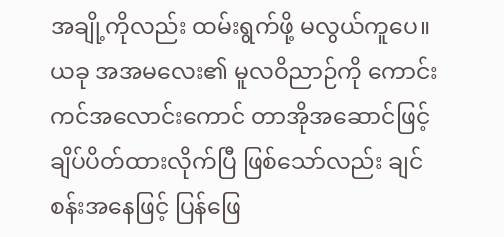အချို့ကိုလည်း ထမ်းရွက်ဖို့ မလွယ်ကူပေ။
ယခု အအမလေး၏ မူလဝိညာဉ်ကို ကောင်းကင်အလောင်းကောင် တာအိုအဆောင်ဖြင့် ချိပ်ပိတ်ထားလိုက်ပြီ ဖြစ်သော်လည်း ချင်စန်းအနေဖြင့် ပြန်ဖြေ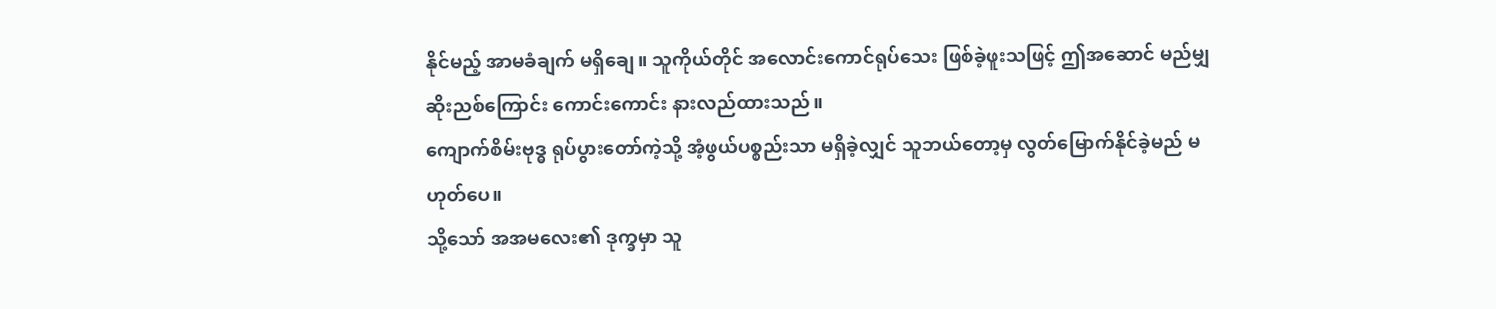နိုင်မည့် အာမခံချက် မရှိချေ။ သူကိုယ်တိုင် အလောင်းကောင်ရုပ်သေး ဖြစ်ခဲ့ဖူးသဖြင့် ဤအဆောင် မည်မျှ ဆိုးညစ်ကြောင်း ကောင်းကောင်း နားလည်ထားသည်။
ကျောက်စိမ်းဗုဒ္ဓ ရုပ်ပွားတော်ကဲ့သို့ အံ့ဖွယ်ပစ္စည်းသာ မရှိခဲ့လျှင် သူဘယ်တော့မှ လွတ်မြောက်နိုင်ခဲ့မည် မဟုတ်ပေ။
သို့သော် အအမလေး၏ ဒုက္ခမှာ သူ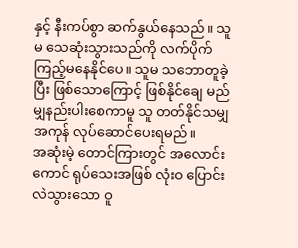နှင့် နီးကပ်စွာ ဆက်နွယ်နေသည်။ သူမ သေဆုံးသွားသည်ကို လက်ပိုက်ကြည့်မနေနိုင်ပေ။ သူမ သဘောတူခဲ့ပြီး ဖြစ်သောကြောင့် ဖြစ်နိုင်ချေ မည်မျှနည်းပါးစေကာမူ သူ တတ်နိုင်သမျှ အကုန် လုပ်ဆောင်ပေးရမည်။
အဆုံးမဲ့ တောင်ကြားတွင် အလောင်းကောင် ရုပ်သေးအဖြစ် လုံးဝ ပြောင်းလဲသွားသော ဝူ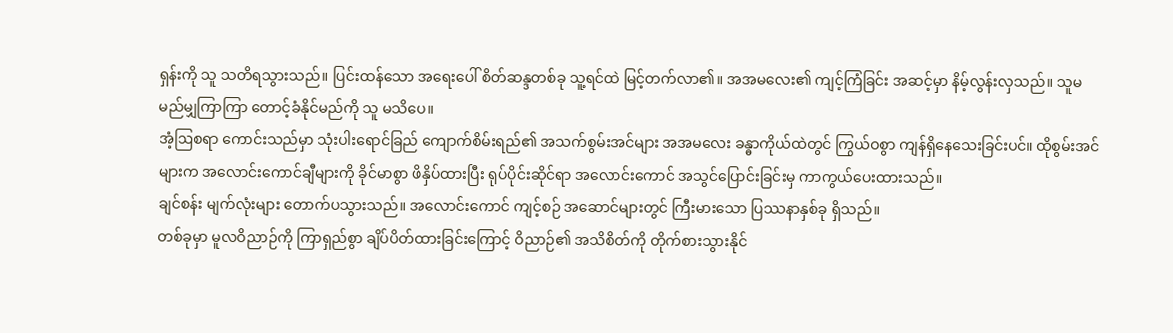ရှန်းကို သူ သတိရသွားသည်။ ပြင်းထန်သော အရေးပေါ် စိတ်ဆန္ဒတစ်ခု သူ့ရင်ထဲ မြင့်တက်လာ၏။ အအမလေး၏ ကျင့်ကြံခြင်း အဆင့်မှာ နိမ့်လွန်းလှသည်။ သူမ မည်မျှကြာကြာ တောင့်ခံနိုင်မည်ကို သူ မသိပေ။
အံ့ဩစရာ ကောင်းသည်မှာ သုံးပါးရောင်ခြည် ကျောက်စိမ်းရည်၏ အသက်စွမ်းအင်များ အအမလေး ခန္ဓာကိုယ်ထဲတွင် ကြွယ်ဝစွာ ကျန်ရှိနေသေးခြင်းပင်။ ထိုစွမ်းအင်များက အလောင်းကောင်ချီများကို ခိုင်မာစွာ ဖိနှိပ်ထားပြီး ရုပ်ပိုင်းဆိုင်ရာ အလောင်းကောင် အသွင်ပြောင်းခြင်းမှ ကာကွယ်ပေးထားသည်။
ချင်စန်း မျက်လုံးများ တောက်ပသွားသည်။ အလောင်းကောင် ကျင့်စဉ် အဆောင်များတွင် ကြီးမားသော ပြဿနာနှစ်ခု ရှိသည်။
တစ်ခုမှာ မူလဝိညာဉ်ကို ကြာရှည်စွာ ချိပ်ပိတ်ထားခြင်းကြောင့် ဝိညာဉ်၏ အသိစိတ်ကို တိုက်စားသွားနိုင်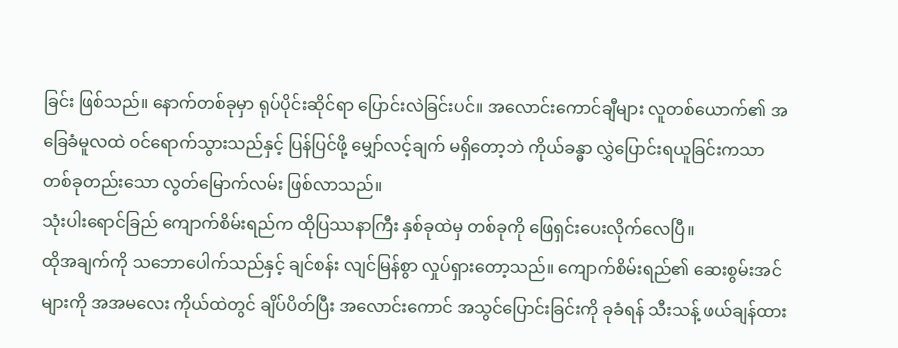ခြင်း ဖြစ်သည်။ နောက်တစ်ခုမှာ ရုပ်ပိုင်းဆိုင်ရာ ပြောင်းလဲခြင်းပင်။ အလောင်းကောင်ချီများ လူတစ်ယောက်၏ အခြေခံမူလထဲ ဝင်ရောက်သွားသည်နှင့် ပြန်ပြင်ဖို့ မျှော်လင့်ချက် မရှိတော့ဘဲ ကိုယ်ခန္ဓာ လွှဲပြောင်းရယူခြင်းကသာ တစ်ခုတည်းသော လွတ်မြောက်လမ်း ဖြစ်လာသည်။
သုံးပါးရောင်ခြည် ကျောက်စိမ်းရည်က ထိုပြဿနာကြီး နှစ်ခုထဲမှ တစ်ခုကို ဖြေရှင်းပေးလိုက်လေပြီ။
ထိုအချက်ကို သဘောပေါက်သည်နှင့် ချင်စန်း လျင်မြန်စွာ လှုပ်ရှားတော့သည်။ ကျောက်စိမ်းရည်၏ ဆေးစွမ်းအင်များကို အအမလေး ကိုယ်ထဲတွင် ချိပ်ပိတ်ပြီး အလောင်းကောင် အသွင်ပြောင်းခြင်းကို ခုခံရန် သီးသန့် ဖယ်ချန်ထား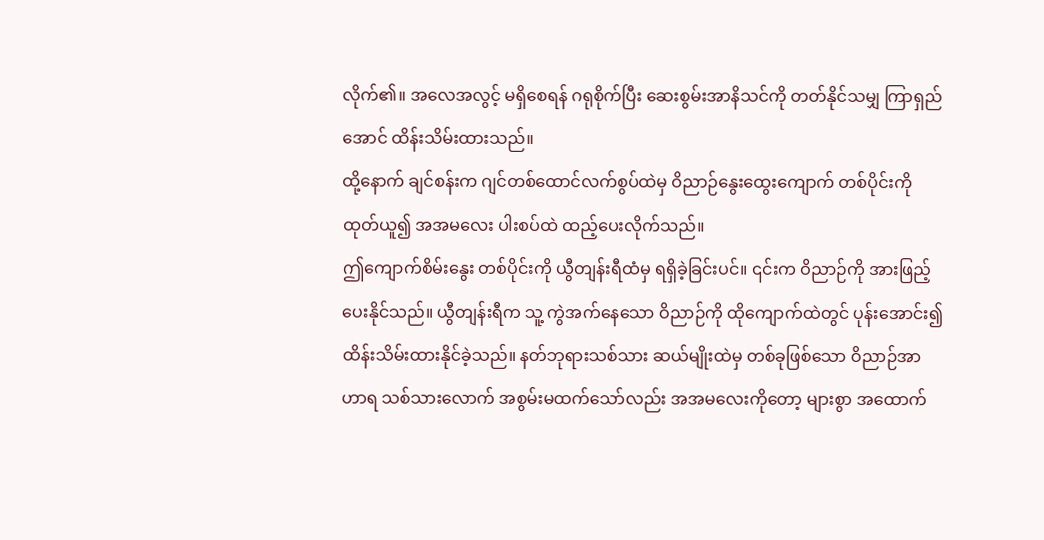လိုက်၏။ အလေအလွင့် မရှိစေရန် ဂရုစိုက်ပြီး ဆေးစွမ်းအာနိသင်ကို တတ်နိုင်သမျှ ကြာရှည်အောင် ထိန်းသိမ်းထားသည်။
ထို့နောက် ချင်စန်းက ဂျင်တစ်ထောင်လက်စွပ်ထဲမှ ဝိညာဉ်နွေးထွေးကျောက် တစ်ပိုင်းကို ထုတ်ယူ၍ အအမလေး ပါးစပ်ထဲ ထည့်ပေးလိုက်သည်။
ဤကျောက်စိမ်းနွေး တစ်ပိုင်းကို ယွီတျန်းရီထံမှ ရရှိခဲ့ခြင်းပင်။ ၎င်းက ဝိညာဉ်ကို အားဖြည့်ပေးနိုင်သည်။ ယွီတျန်းရီက သူ့ ကွဲအက်နေသော ဝိညာဉ်ကို ထိုကျောက်ထဲတွင် ပုန်းအောင်း၍ ထိန်းသိမ်းထားနိုင်ခဲ့သည်။ နတ်ဘုရားသစ်သား ဆယ်မျိုးထဲမှ တစ်ခုဖြစ်သော ဝိညာဉ်အာဟာရ သစ်သားလောက် အစွမ်းမထက်သော်လည်း အအမလေးကိုတော့ များစွာ အထောက်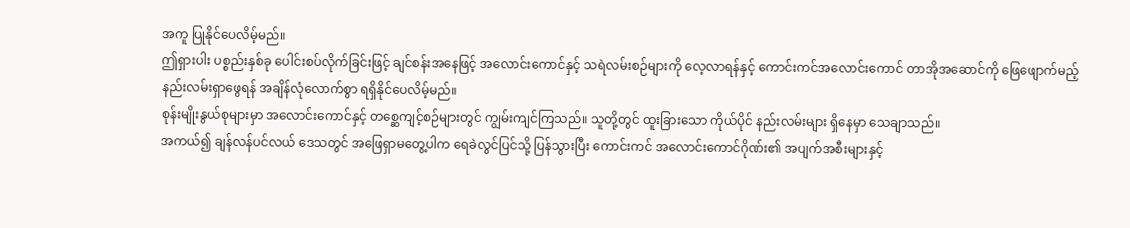အကူ ပြုနိုင်ပေလိမ့်မည်။
ဤရှားပါး ပစ္စည်းနှစ်ခု ပေါင်းစပ်လိုက်ခြင်းဖြင့် ချင်စန်းအနေဖြင့် အလောင်းကောင်နှင့် သရဲလမ်းစဉ်များကို လေ့လာရန်နှင့် ကောင်းကင်အလောင်းကောင် တာအိုအဆောင်ကို ဖြေဖျောက်မည့် နည်းလမ်းရှာဖွေရန် အချိန်လုံလောက်စွာ ရရှိနိုင်ပေလိမ့်မည်။
စုန်းမျိုးနွယ်စုများမှာ အလောင်းကောင်နှင့် တစ္ဆေကျင့်စဉ်များတွင် ကျွမ်းကျင်ကြသည်။ သူတို့တွင် ထူးခြားသော ကိုယ်ပိုင် နည်းလမ်းများ ရှိနေမှာ သေချာသည်။
အကယ်၍ ချန်လန်ပင်လယ် ဒေသတွင် အဖြေရှာမတွေ့ပါက ရေခဲလွင်ပြင်သို့ ပြန်သွားပြီး ကောင်းကင် အလောင်းကောင်ဂိုဏ်း၏ အပျက်အစီးများနှင့်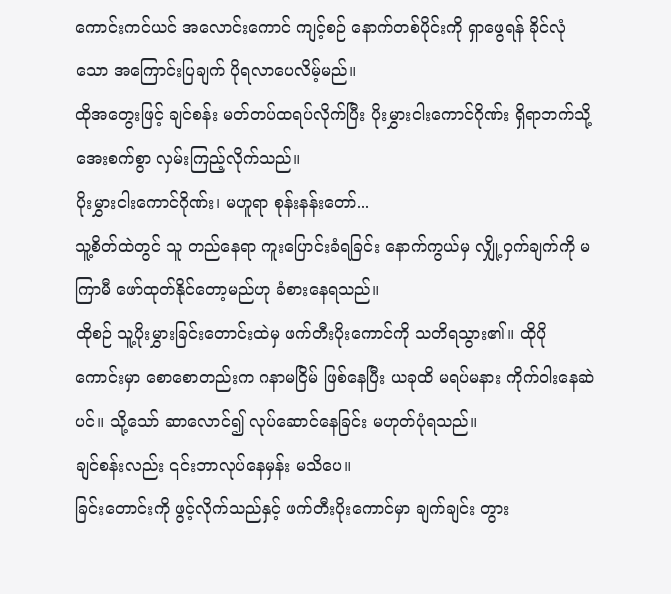ကောင်းကင်ယင် အလောင်းကောင် ကျင့်စဉ် နောက်တစ်ပိုင်းကို ရှာဖွေရန် ခိုင်လုံသော အကြောင်းပြချက် ပိုရလာပေလိမ့်မည်။
ထိုအတွေးဖြင့် ချင်စန်း မတ်တပ်ထရပ်လိုက်ပြီး ပိုးမွှားငါးကောင်ဂိုဏ်း ရှိရာဘက်သို့ အေးစက်စွာ လှမ်းကြည့်လိုက်သည်။
ပိုးမွှားငါးကောင်ဂိုဏ်း၊ မဟူရာ စုန်းနန်းတော်...
သူ့စိတ်ထဲတွင် သူ တည်နေရာ ကူးပြောင်းခံရခြင်း နောက်ကွယ်မှ လျှို့ဝှက်ချက်ကို မကြာမီ ဖော်ထုတ်နိုင်တော့မည်ဟု ခံစားနေရသည်။
ထိုစဉ် သူ့ပိုးမွှားခြင်းတောင်းထဲမှ ဖက်တီးပိုးကောင်ကို သတိရသွား၏။ ထိုပိုကောင်းမှာ စောစောတည်းက ဂနာမငြိမ် ဖြစ်နေပြီး ယခုထိ မရပ်မနား ကိုက်ဝါးနေဆဲပင်။ သို့သော် ဆာလောင်၍ လုပ်ဆောင်နေခြင်း မဟုတ်ပုံရသည်။
ချင်စန်းလည်း ၎င်းဘာလုပ်နေမှန်း မသိပေ။
ခြင်းတောင်းကို ဖွင့်လိုက်သည်နှင့် ဖက်တီးပိုးကောင်မှာ ချက်ချင်း တွား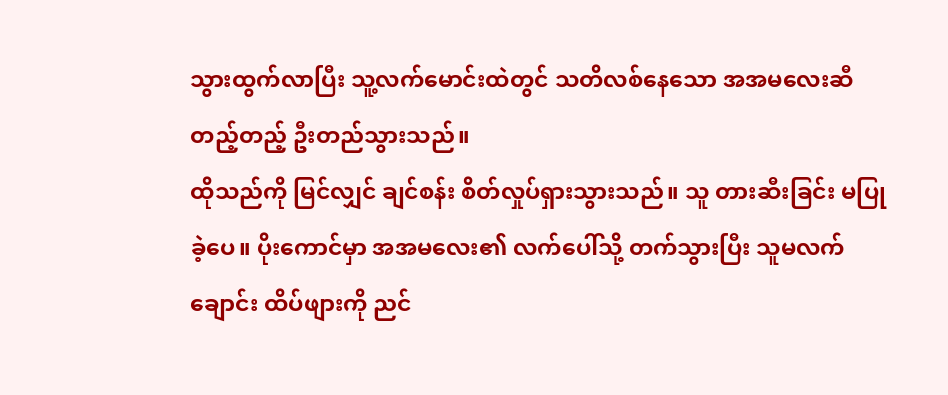သွားထွက်လာပြီး သူ့လက်မောင်းထဲတွင် သတိလစ်နေသော အအမလေးဆီ တည့်တည့် ဦးတည်သွားသည်။
ထိုသည်ကို မြင်လျှင် ချင်စန်း စိတ်လှုပ်ရှားသွားသည်။ သူ တားဆီးခြင်း မပြုခဲ့ပေ။ ပိုးကောင်မှာ အအမလေး၏ လက်ပေါ်သို့ တက်သွားပြီး သူမလက်ချောင်း ထိပ်ဖျားကို ညင်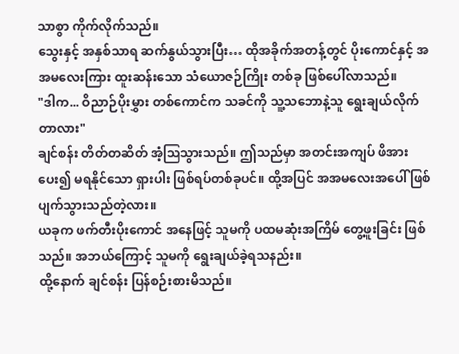သာစွာ ကိုက်လိုက်သည်။
သွေးနှင့် အနှစ်သာရ ဆက်နွယ်သွားပြီး… ထိုအခိုက်အတန့်တွင် ပိုးကောင်နှင့် အအမလေးကြား ထူးဆန်းသော သံယောဇဉ်ကြိုး တစ်ခု ဖြစ်ပေါ်လာသည်။
"ဒါက... ဝိညာဉ်ပိုးမွှား တစ်ကောင်က သခင်ကို သူ့သဘောနဲ့သူ ရွေးချယ်လိုက်တာလား"
ချင်စန်း တိတ်တဆိတ် အံ့ဩသွားသည်။ ဤသည်မှာ အတင်းအကျပ် ဖိအားပေး၍ မရနိုင်သော ရှားပါး ဖြစ်ရပ်တစ်ခုပင်။ ထို့အပြင် အအမလေးအပေါ် ဖြစ်ပျက်သွားသည်တဲ့လား။
ယခုက ဖက်တီးပိုးကောင် အနေဖြင့် သူမကို ပထမဆုံးအကြိမ် တွေ့ဖူးခြင်း ဖြစ်သည်။ အဘယ်ကြောင့် သူမကို ရွေးချယ်ခဲ့ရသနည်း။
ထို့နောက် ချင်စန်း ပြန်စဉ်းစားမိသည်။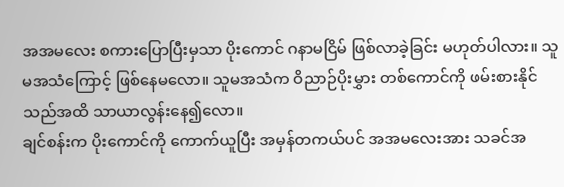အအမလေး စကားပြောပြီးမှသာ ပိုးကောင် ဂနာမငြိမ် ဖြစ်လာခဲ့ခြင်း မဟုတ်ပါလား။ သူမအသံကြောင့် ဖြစ်နေမလော။ သူမအသံက ဝိညာဉ်ပိုးမွှား တစ်ကောင်ကို ဖမ်းစားနိုင်သည်အထိ သာယာလွန်းနေ၍လော။
ချင်စန်းက ပိုးကောင်ကို ကောက်ယူပြီး အမှန်တကယ်ပင် အအမလေးအား သခင်အ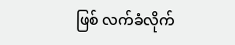ဖြစ် လက်ခံလိုက်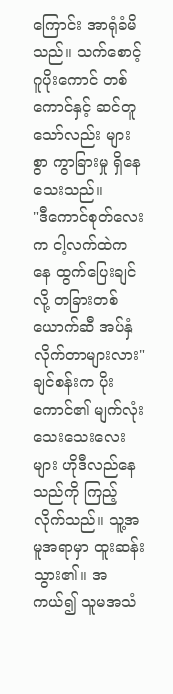ကြောင်း အာရုံခံမိသည်။ သက်စောင့် ဂူပိုးကောင် တစ်ကောင်နှင့် ဆင်တူသော်လည်း များစွာ ကွာခြားမှု ရှိနေသေးသည်။
"ဒီကောင်စုတ်လေးက ငါ့လက်ထဲကနေ ထွက်ပြေးချင်လို့ တခြားတစ်ယောက်ဆီ အပ်နှံလိုက်တာများလား"
ချင်စန်းက ပိုးကောင်၏ မျက်လုံးသေးသေးလေးများ ဟိုဒီလည်နေသည်ကို ကြည့်လိုက်သည်။ သူ့အမူအရာမှာ ထူးဆန်းသွား၏။ အကယ်၍ သူမအသံ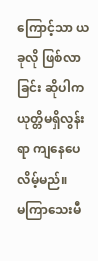ကြောင့်သာ ယခုလို ဖြစ်လာခြင်း ဆိုပါက ယုတ္တိမရှိလွန်းရာ ကျနေပေလိမ့်မည်။
မကြာသေးမီ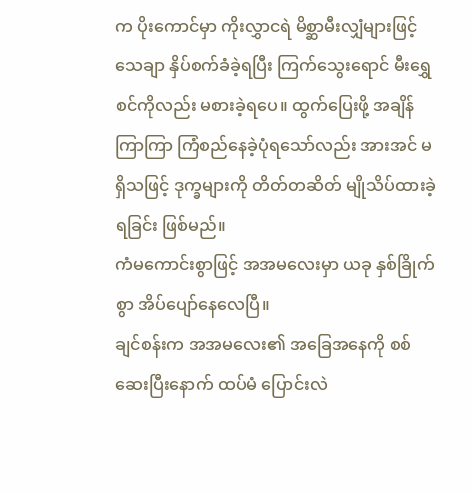က ပိုးကောင်မှာ ကိုးလွှာငရဲ မိစ္ဆာမီးလျှံများဖြင့် သေချာ နှိပ်စက်ခံခဲ့ရပြီး ကြက်သွေးရောင် မီးရွှေစင်ကိုလည်း မစားခဲ့ရပေ။ ထွက်ပြေးဖို့ အချိန်ကြာကြာ ကြံစည်နေခဲ့ပုံရသော်လည်း အားအင် မရှိသဖြင့် ဒုက္ခများကို တိတ်တဆိတ် မျိုသိပ်ထားခဲ့ရခြင်း ဖြစ်မည်။
ကံမကောင်းစွာဖြင့် အအမလေးမှာ ယခု နှစ်ခြိုက်စွာ အိပ်ပျော်နေလေပြီ။
ချင်စန်းက အအမလေး၏ အခြေအနေကို စစ်ဆေးပြီးနောက် ထပ်မံ ပြောင်းလဲ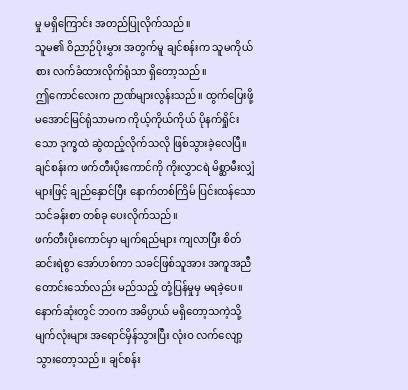မှု မရှိကြောင်း အတည်ပြုလိုက်သည်။
သူမ၏ ဝိညာဉ်ပိုးမွှား အတွက်မူ ချင်စန်းက သူမကိုယ်စား လက်ခံထားလိုက်ရုံသာ ရှိတော့သည်။
ဤကောင်လေးက ဉာဏ်များလွန်းသည်။ ထွက်ပြေးဖို့ မအောင်မြင်ရုံသာမက ကိုယ့်ကိုယ်ကိုယ် ပိုနက်ရှိုင်းသော ဒုက္ခထဲ ဆွဲထည့်လိုက်သလို ဖြစ်သွားခဲ့လေပြီ။
ချင်စန်းက ဖက်တီးပိုးကောင်ကို ကိုးလွှာငရဲ မိစ္ဆာမီးလျှံများဖြင့် ချည်နှောင်ပြီး နောက်တစ်ကြိမ် ပြင်းထန်သော သင်ခန်းစာ တစ်ခု ပေးလိုက်သည်။
ဖက်တီးပိုးကောင်မှာ မျက်ရည်များ ကျလာပြီး စိတ်ဆင်းရဲစွာ အော်ဟစ်ကာ သခင်ဖြစ်သူအား အကူအညီ တောင်းသော်လည်း မည်သည့် တုံ့ပြန်မှုမှ မရခဲ့ပေ။ နောက်ဆုံးတွင် ဘဝက အဓိပ္ပာယ် မရှိတော့သကဲ့သို့ မျက်လုံးများ အရောင်မှိန်သွားပြီး လုံးဝ လက်လျော့သွားတော့သည်။ ချင်စန်း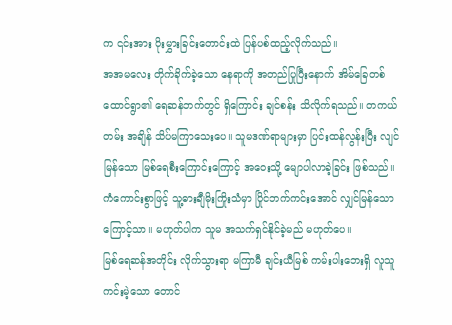က ၎င်းအား ပိုးမွှားခြင်းတောင်းထဲ ပြန်ပစ်ထည့်လိုက်သည်။
အအမလေး တိုက်ခိုက်ခဲ့သော နေရာကို အတည်ပြုပြီးနောက် အိမ်ခြေတစ်ထောင်ရွာ၏ ရေဆန်ဘက်တွင် ရှိကြောင်း ချင်စန်း သိလိုက်ရသည်။ တကယ်တမ်း အချိန် သိပ်မကြာသေးပေ။ သူမဒဏ်ရာများမှာ ပြင်းထန်လွန်းပြီး လျင်မြန်သော မြစ်ရေစီးကြောင်းကြောင့် အဝေးသို့ မျောပါလာခဲ့ခြင်း ဖြစ်သည်။ ကံကောင်းစွာဖြင့် သူ့ဓားချီမိုးကြိုးသံမှာ ပြိုင်ဘက်ကင်းအောင် လျှင်မြန်သောကြောင့်သာ။ မဟုတ်ပါက သူမ အသက်ရှင်နိုင်ခဲ့မည် မဟုတ်ပေ။
မြစ်ရေဆန်အတိုင်း လိုက်သွားရာ မကြာမီ ချင်းယီမြစ် ကမ်းပါးဘေးရှိ လူသူကင်းမဲ့သော တောင်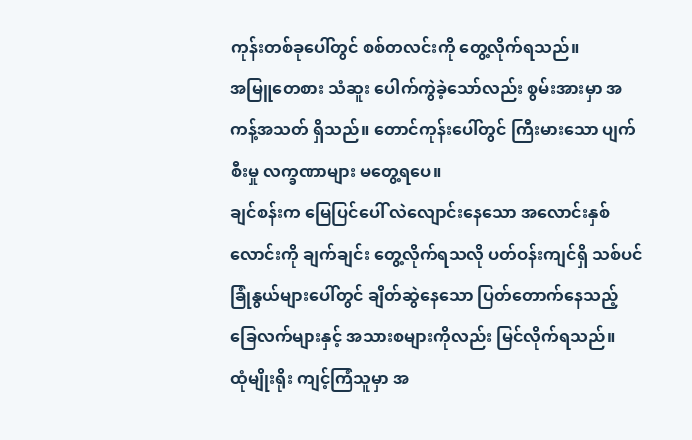ကုန်းတစ်ခုပေါ်တွင် စစ်တလင်းကို တွေ့လိုက်ရသည်။
အမြူတေစား သံဆူး ပေါက်ကွဲခဲ့သော်လည်း စွမ်းအားမှာ အကန့်အသတ် ရှိသည်။ တောင်ကုန်းပေါ်တွင် ကြီးမားသော ပျက်စီးမှု လက္ခဏာများ မတွေ့ရပေ။
ချင်စန်းက မြေပြင်ပေါ် လဲလျောင်းနေသော အလောင်းနှစ်လောင်းကို ချက်ချင်း တွေ့လိုက်ရသလို ပတ်ဝန်းကျင်ရှိ သစ်ပင်ခြုံနွယ်များပေါ်တွင် ချိတ်ဆွဲနေသော ပြတ်တောက်နေသည့် ခြေလက်များနှင့် အသားစများကိုလည်း မြင်လိုက်ရသည်။
ထုံမျိုးရိုး ကျင့်ကြံသူမှာ အ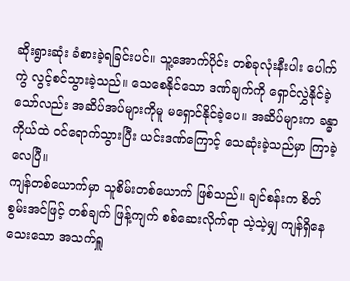ဆိုးရွားဆုံး ခံစားခဲ့ရခြင်းပင်။ သူ့အောက်ပိုင်း တစ်ခုလုံးနီးပါး ပေါက်ကွဲ လွင့်စင်သွားခဲ့သည်။ သေစေနိုင်သော ဒဏ်ချက်ကို ရှောင်လွှဲနိုင်ခဲ့သော်လည်း အဆိပ်အပ်များကိုမူ မရှောင်နိုင်ခဲ့ပေ။ အဆိပ်များက ခန္ဓာကိုယ်ထဲ ဝင်ရောက်သွားပြီး ယင်းဒဏ်ကြောင့် သေဆုံးခဲ့သည်မှာ ကြာခဲ့လေပြီ။
ကျန်တစ်ယောက်မှာ သူစိမ်းတစ်ယောက် ဖြစ်သည်။ ချင်စန်းက စိတ်စွမ်းအင်ဖြင့် တစ်ချက် ဖြန့်ကျက် စစ်ဆေးလိုက်ရာ သဲ့သဲ့မျှ ကျန်ရှိနေသေးသော အသက်ရှူ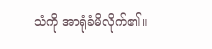သံကို အာရုံခံမိလိုက်၏။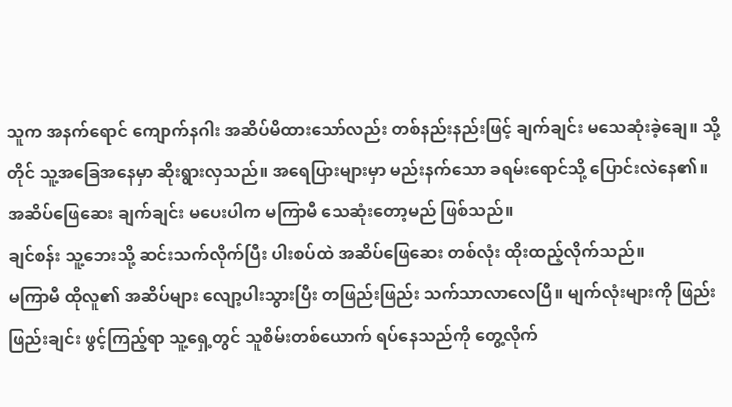သူက အနက်ရောင် ကျောက်နဂါး အဆိပ်မိထားသော်လည်း တစ်နည်းနည်းဖြင့် ချက်ချင်း မသေဆုံးခဲ့ချေ။ သို့တိုင် သူ့အခြေအနေမှာ ဆိုးရွားလှသည်။ အရေပြားများမှာ မည်းနက်သော ခရမ်းရောင်သို့ ပြောင်းလဲနေ၏။ အဆိပ်ဖြေဆေး ချက်ချင်း မပေးပါက မကြာမီ သေဆုံးတော့မည် ဖြစ်သည်။
ချင်စန်း သူ့ဘေးသို့ ဆင်းသက်လိုက်ပြီး ပါးစပ်ထဲ အဆိပ်ဖြေဆေး တစ်လုံး ထိုးထည့်လိုက်သည်။
မကြာမီ ထိုလူ၏ အဆိပ်များ လျော့ပါးသွားပြီး တဖြည်းဖြည်း သက်သာလာလေပြီ။ မျက်လုံးများကို ဖြည်းဖြည်းချင်း ဖွင့်ကြည့်ရာ သူ့ရှေ့တွင် သူစိမ်းတစ်ယောက် ရပ်နေသည်ကို တွေ့လိုက်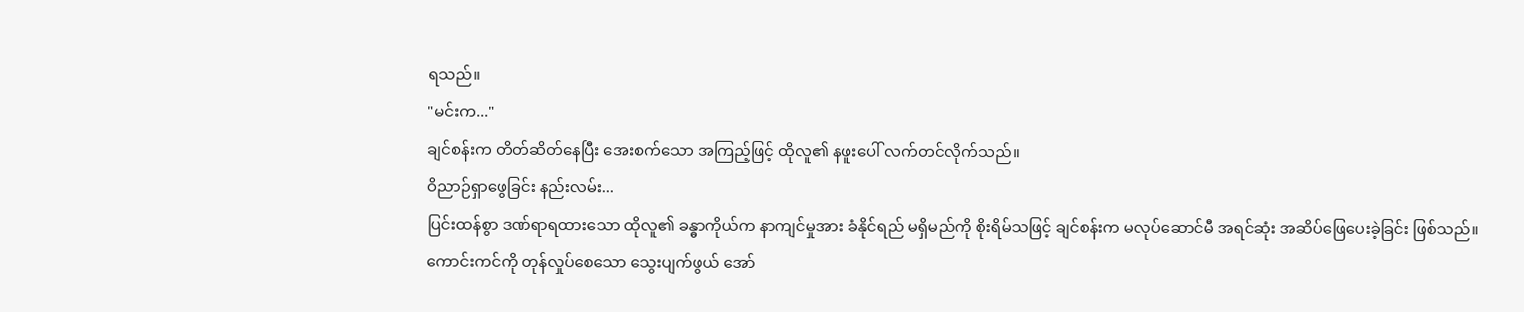ရသည်။
"မင်းက..."
ချင်စန်းက တိတ်ဆိတ်နေပြီး အေးစက်သော အကြည့်ဖြင့် ထိုလူ၏ နဖူးပေါ် လက်တင်လိုက်သည်။
ဝိညာဉ်ရှာဖွေခြင်း နည်းလမ်း...
ပြင်းထန်စွာ ဒဏ်ရာရထားသော ထိုလူ၏ ခန္ဓာကိုယ်က နာကျင်မှုအား ခံနိုင်ရည် မရှိမည်ကို စိုးရိမ်သဖြင့် ချင်စန်းက မလုပ်ဆောင်မီ အရင်ဆုံး အဆိပ်ဖြေပေးခဲ့ခြင်း ဖြစ်သည်။
ကောင်းကင်ကို တုန်လှုပ်စေသော သွေးပျက်ဖွယ် အော်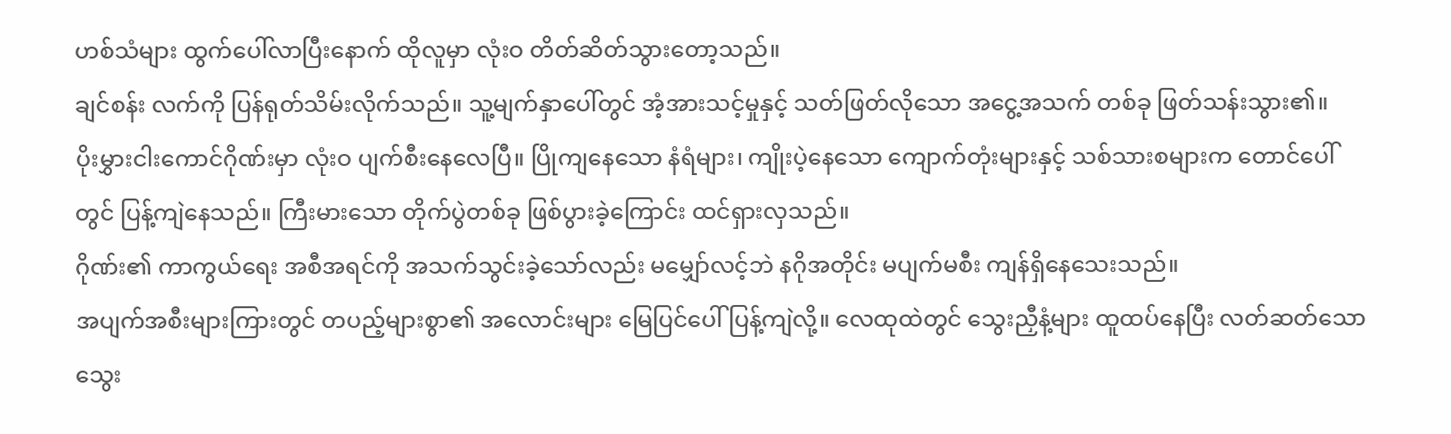ဟစ်သံများ ထွက်ပေါ်လာပြီးနောက် ထိုလူမှာ လုံးဝ တိတ်ဆိတ်သွားတော့သည်။
ချင်စန်း လက်ကို ပြန်ရုတ်သိမ်းလိုက်သည်။ သူ့မျက်နှာပေါ်တွင် အံ့အားသင့်မှုနှင့် သတ်ဖြတ်လိုသော အငွေ့အသက် တစ်ခု ဖြတ်သန်းသွား၏။
ပိုးမွှားငါးကောင်ဂိုဏ်းမှာ လုံးဝ ပျက်စီးနေလေပြီ။ ပြိုကျနေသော နံရံများ၊ ကျိုးပဲ့နေသော ကျောက်တုံးများနှင့် သစ်သားစများက တောင်ပေါ်တွင် ပြန့်ကျဲနေသည်။ ကြီးမားသော တိုက်ပွဲတစ်ခု ဖြစ်ပွားခဲ့ကြောင်း ထင်ရှားလှသည်။
ဂိုဏ်း၏ ကာကွယ်ရေး အစီအရင်ကို အသက်သွင်းခဲ့သော်လည်း မမျှော်လင့်ဘဲ နဂိုအတိုင်း မပျက်မစီး ကျန်ရှိနေသေးသည်။
အပျက်အစီးများကြားတွင် တပည့်များစွာ၏ အလောင်းများ မြေပြင်ပေါ် ပြန့်ကျဲလို့။ လေထုထဲတွင် သွေးညှီနံ့များ ထူထပ်နေပြီး လတ်ဆတ်သော သွေး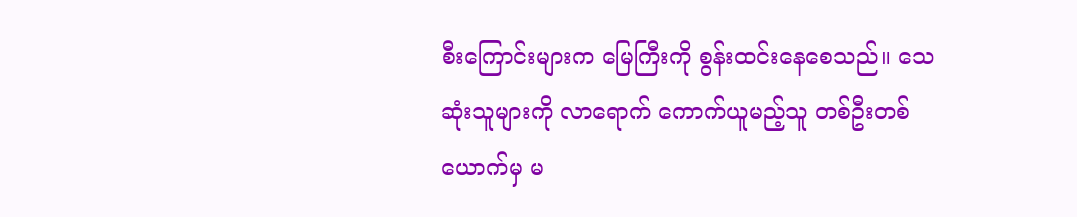စီးကြောင်းများက မြေကြီးကို စွန်းထင်းနေစေသည်။ သေဆုံးသူများကို လာရောက် ကောက်ယူမည့်သူ တစ်ဦးတစ်ယောက်မှ မ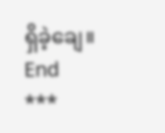ရှိခဲ့ချေ။
End
***